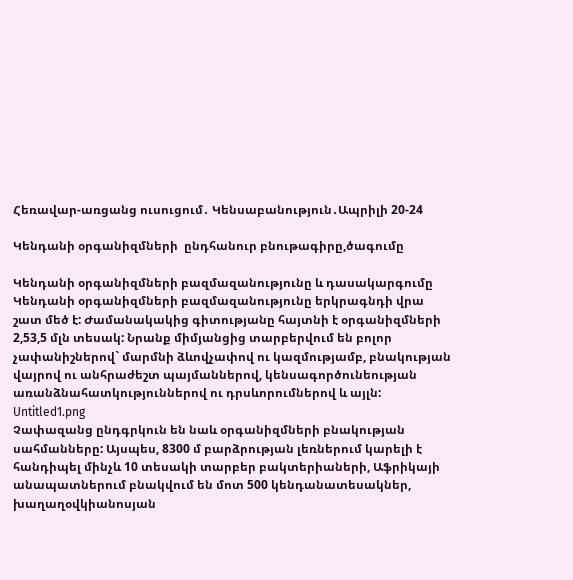Հեռավար-առցանց ուսուցում․ Կենսաբանություն․Ապրիլի 20-24

Կենդանի օրգանիզմների  ընդհանուր բնութագիրը,ծագումը

Կենդանի օրգանիզմների բազմազանությունը և դասակարգումը
Կենդանի օրգանիզմների բազմազանությունը երկրագնդի վրա շատ մեծ է: Ժամանակակից գիտությանը հայտնի է օրգանիզմների 2,53,5 մլն տեսակ: Նրանք միմյանցից տարբերվում են բոլոր չափանիշներով` մարմնի ձևովչափով ու կազմությամբ, բնակության վայրով ու անհրաժեշտ պայմաններով, կենսագործունեության առանձնահատկություններով ու դրսևորումներով և այլն:
Untitled1.png
Չափազանց ընդգրկուն են նաև օրգանիզմների բնակության սահմանները: Այսպես, 8300 մ բարձրության լեռներում կարելի է հանդիպել մինչև 10 տեսակի տարբեր բակտերիաների, Աֆրիկայի անապատներում բնակվում են մոտ 500 կենդանատեսակներ, խաղաղօվկիանոսյան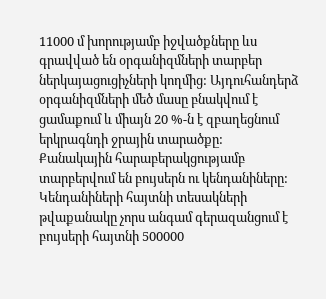11000 մ խորությամբ իջվածքները ևս գրավված են օրգանիզմների տարբեր ներկայացուցիչների կողմից: Այդուհանդերձ օրգանիզմների մեծ մասը բնակվում է ցամաքում և միայն 20 %-ն է զբաղեցնում երկրագնդի ջրային տարածքը:
Քանակային հարաբերակցությամբ տարբերվում են բույսերն ու կենդանիները: Կենդանիների հայտնի տեսակների թվաքանակը չորս անգամ գերազանցում է բույսերի հայտնի 500000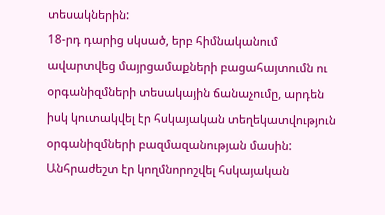տեսակներին:
18-րդ դարից սկսած, երբ հիմնականում ավարտվեց մայրցամաքների բացահայտումն ու օրգանիզմների տեսակային ճանաչումը, արդեն իսկ կուտակվել էր հսկայական տեղեկատվություն օրգանիզմների բազմազանության մասին: Անհրաժեշտ էր կողմնորոշվել հսկայական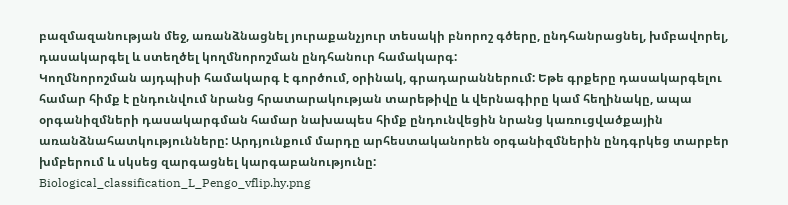բազմազանության մեջ, առանձնացնել յուրաքանչյուր տեսակի բնորոշ գծերը, ընդհանրացնել, խմբավորել, դասակարգել և ստեղծել կողմնորոշման ընդհանուր համակարգ:
Կողմնորոշման այդպիսի համակարգ է գործում, օրինակ, գրադարաններում: Եթե գրքերը դասակարգելու համար հիմք է ընդունվում նրանց հրատարակության տարեթիվը և վերնագիրը կամ հեղինակը, ապա օրգանիզմների դասակարգման համար նախապես հիմք ընդունվեցին նրանց կառուցվածքային առանձնահատկությունները: Արդյունքում մարդը արհեստականորեն օրգանիզմներին ընդգրկեց տարբեր խմբերում և սկսեց զարգացնել կարգաբանությունը:
Biological_classification_L_Pengo_vflip.hy.png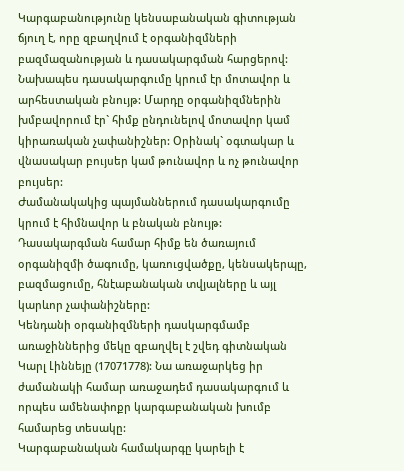Կարգաբանությունը կենսաբանական գիտության ճյուղ է, որը զբաղվում է օրգանիզմների բազմազանության և դասակարգման հարցերով:
Նախապես դասակարգումը կրում էր մոտավոր և արհեստական բնույթ: Մարդը օրգանիզմներին խմբավորում էր` հիմք ընդունելով մոտավոր կամ կիրառական չափանիշներ: Օրինակ` օգտակար և վնասակար բույսեր կամ թունավոր և ոչ թունավոր բույսեր:
Ժամանակակից պայմաններում դասակարգումը կրում է հիմնավոր և բնական բնույթ: Դասակարգման համար հիմք են ծառայում օրգանիզմի ծագումը, կառուցվածքը, կենսակերպը, բազմացումը, հնէաբանական տվյալները և այլ կարևոր չափանիշները:
Կենդանի օրգանիզմների դասկարգմամբ առաջիններից մեկը զբաղվել է շվեդ գիտնական Կարլ Լիննեյը (17071778): Նա առաջարկեց իր ժամանակի համար առաջադեմ դասակարգում և որպես ամենափոքր կարգաբանական խումբ համարեց տեսակը:
Կարգաբանական համակարգը կարելի է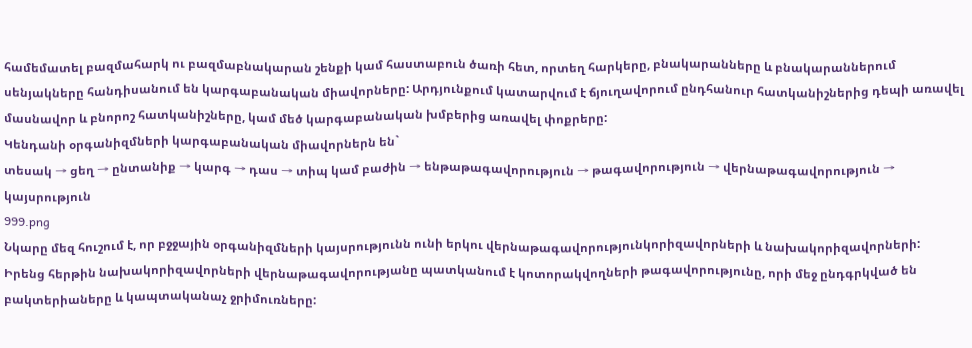համեմատել բազմահարկ ու բազմաբնակարան շենքի կամ հաստաբուն ծառի հետ, որտեղ հարկերը, բնակարանները և բնակարաններում սենյակները հանդիսանում են կարգաբանական միավորները: Արդյունքում կատարվում է ճյուղավորում ընդհանուր հատկանիշներից դեպի առավել մասնավոր և բնորոշ հատկանիշները, կամ մեծ կարգաբանական խմբերից առավել փոքրերը:
Կենդանի օրգանիզմների կարգաբանական միավորներն են`
տեսակ → ցեղ → ընտանիք → կարգ → դաս → տիպ կամ բաժին → ենթաթագավորություն → թագավորություն → վերնաթագավորություն → կայսրություն
999.png
Նկարը մեզ հուշում է, որ բջջային օրգանիզմների կայսրությունն ունի երկու վերնաթագավորությունկորիզավորների և նախակորիզավորների:
Իրենց հերթին նախակորիզավորների վերնաթագավորությանը պատկանում է կոտորակվողների թագավորությունը, որի մեջ ընդգրկված են բակտերիաները և կապտականաչ ջրիմուռները: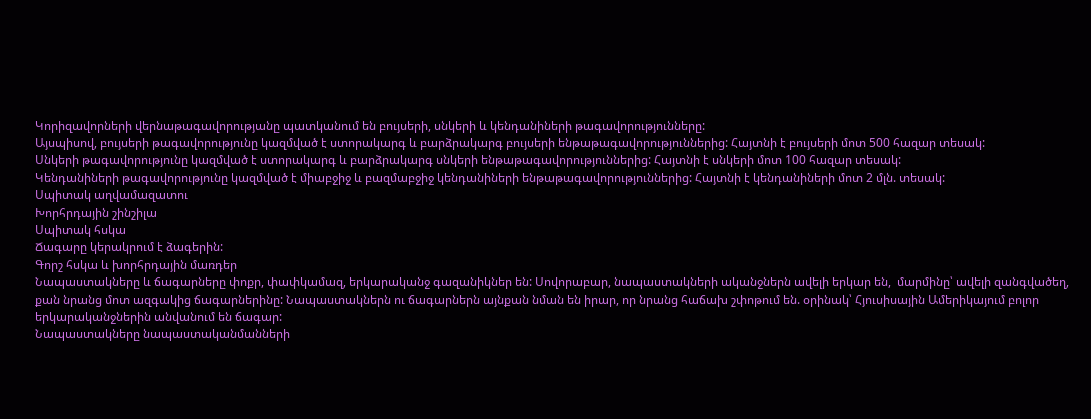Կորիզավորների վերնաթագավորությանը պատկանում են բույսերի, սնկերի և կենդանիների թագավորությունները:
Այսպիսով, բույսերի թագավորությունը կազմված է ստորակարգ և բարձրակարգ բույսերի ենթաթագավորություններից: Հայտնի է բույսերի մոտ 500 հազար տեսակ:
Սնկերի թագավորությունը կազմված է ստորակարգ և բարձրակարգ սնկերի ենթաթագավորություններից: Հայտնի է սնկերի մոտ 100 հազար տեսակ:
Կենդանիների թագավորությունը կազմված է միաբջիջ և բազմաբջիջ կենդանիների ենթաթագավորություններից: Հայտնի է կենդանիների մոտ 2 մլն. տեսակ:
Սպիտակ աղվամազատու
Խորհրդային շինշիլա
Սպիտակ հսկա
Ճագարը կերակրում է ձագերին:
Գորշ հսկա և խորհրդային մառդեր
Նապաստակները և ճագարները փոքր, փափկամազ, երկարականջ գազանիկներ են: Սովորաբար, նապաստակների ականջներն ավելի երկար են,  մարմինը՝ ավելի զանգվածեղ, քան նրանց մոտ ազգակից ճագարներինը: Նապաստակներն ու ճագարներն այնքան նման են իրար, որ նրանց հաճախ շփոթում են. օրինակ՝ Հյուսիսային Ամերիկայում բոլոր երկարականջներին անվանում են ճագար:
Նապաստակները նապաստականմանների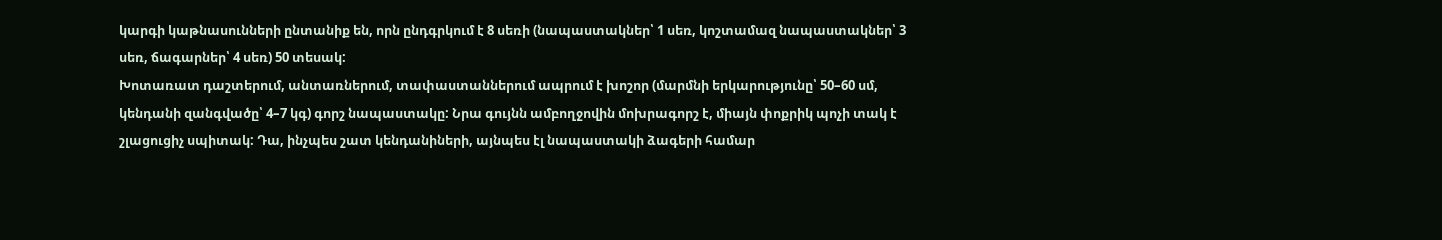կարգի կաթնասունների ընտանիք են, որն ընդգրկում է 8 սեռի (նապաստակներ՝ 1 սեռ, կոշտամազ նապաստակներ՝ 3 սեռ, ճագարներ՝ 4 սեռ) 50 տեսակ:
Խոտառատ դաշտերում, անտառներում, տափաստաններում ապրում է խոշոր (մարմնի երկարությունը՝ 50–60 սմ, կենդանի զանգվածը՝ 4–7 կգ) գորշ նապաստակը: Նրա գույնն ամբողջովին մոխրագորշ է, միայն փոքրիկ պոչի տակ է շլացուցիչ սպիտակ: Դա, ինչպես շատ կենդանիների, այնպես էլ նապաստակի ձագերի համար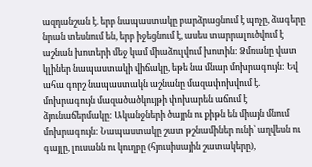ազդանշան է. երբ նապաստակը բարձրացնում է պոչը, ձագերը նրան տեսնում են, երբ իջեցնում է, ասես տարրալուծվում է աշնան խոտերի մեջ կամ միաձուլվում խոտին: Ձմռանը վատ կլիներ նապաստակի վիճակը, եթե նա մնար մոխրագույն: Եվ ահա գորշ նապաստակն աշնանը մազափոխվում է. մոխրագույն մազածածկույթի փոխարեն աճում է ձյունաճերմակը: Ականջների ծայրն ու քիթն են միայն մնում մոխրագույն: Նապաստակը շատ թշնամիներ ունի՝ աղվեսն ու գայլը, լուսանն ու կուղբը (հյուսիսային շատակերը),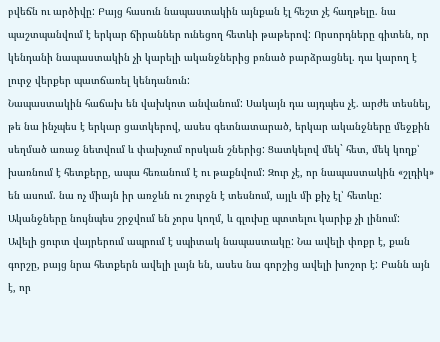բվեճն ու արծիվը: Բայց հասուն նապաստակին այնքան էլ հեշտ չէ հաղթելը. նա պաշտպանվում է երկար ճիրաններ ունեցող հետևի թաթերով: Որսորդները գիտեն, որ կենդանի նապաստակին չի կարելի ականջներից բռնած բարձրացնել. դա կարող է լուրջ վերքեր պատճառել կենդանուն:
Նապաստակին հաճախ են վախկոտ անվանում: Սակայն դա այդպես չէ. արժե տեսնել, թե նա ինչպես է երկար ցատկերով, ասես գետնատարած, երկար ականջները մեջքին սեղմած առաջ նետվում և փախչում որսկան շներից: Ցատկելով մեկ` հետ, մեկ կողք՝ խառնում է հետքերը, ապա հեռանում է ու թաքնվում: Զուր չէ, որ նապաստակին «շլդիկ» են ասում. նա ոչ միայն իր առջևն ու շուրջն է տեսնում, այլև մի քիչ էլ՝ հետևը: Ականջները նույնպես շրջվում են չորս կողմ, և գլուխը պտտելու կարիք չի լինում:
Ավելի ցուրտ վայրերում ապրում է սպիտակ նապաստակը: Նա ավելի փոքր է, քան գորշը, բայց նրա հետքերն ավելի լայն են, ասես նա գորշից ավելի խոշոր է: Բանն այն է, որ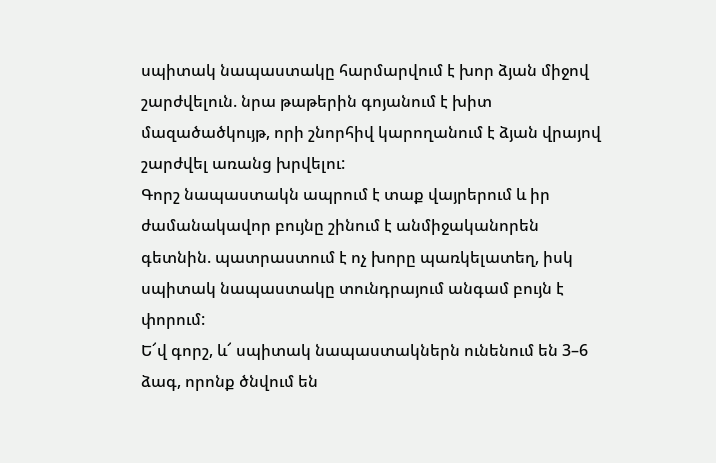սպիտակ նապաստակը հարմարվում է խոր ձյան միջով շարժվելուն. նրա թաթերին գոյանում է խիտ մազածածկույթ, որի շնորհիվ կարողանում է ձյան վրայով շարժվել առանց խրվելու:
Գորշ նապաստակն ապրում է տաք վայրերում և իր ժամանակավոր բույնը շինում է անմիջականորեն գետնին. պատրաստում է ոչ խորը պառկելատեղ, իսկ սպիտակ նապաստակը տունդրայում անգամ բույն է փորում:
Ե՜վ գորշ, և՜ սպիտակ նապաստակներն ունենում են 3–6 ձագ, որոնք ծնվում են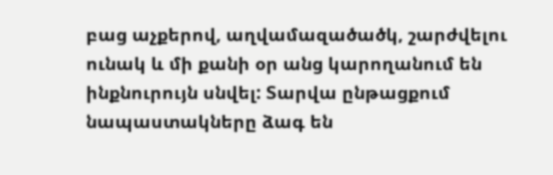բաց աչքերով, աղվամազածածկ, շարժվելու ունակ և մի քանի օր անց կարողանում են ինքնուրույն սնվել: Տարվա ընթացքում նապաստակները ձագ են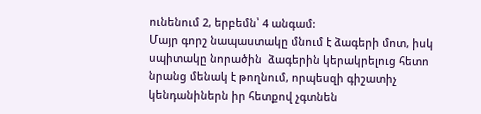ունենում 2, երբեմն՝ 4 անգամ:
Մայր գորշ նապաստակը մնում է ձագերի մոտ, իսկ սպիտակը նորածին  ձագերին կերակրելուց հետո նրանց մենակ է թողնում, որպեսզի գիշատիչ կենդանիներն իր հետքով չգտնեն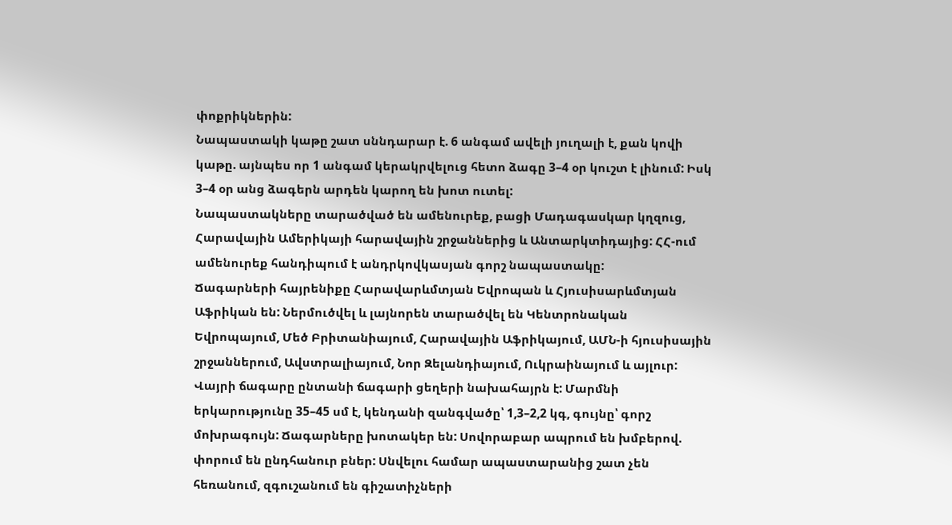փոքրիկներին:
Նապաստակի կաթը շատ սննդարար է. 6 անգամ ավելի յուղալի է, քան կովի կաթը. այնպես որ 1 անգամ կերակրվելուց հետո ձագը 3–4 օր կուշտ է լինում: Իսկ 3–4 օր անց ձագերն արդեն կարող են խոտ ուտել:
Նապաստակները տարածված են ամենուրեք, բացի Մադագասկար կղզուց, Հարավային Ամերիկայի հարավային շրջաններից և Անտարկտիդայից: ՀՀ-ում ամենուրեք հանդիպում է անդրկովկասյան գորշ նապաստակը:
Ճագարների հայրենիքը Հարավարևմտյան Եվրոպան և Հյուսիսարևմտյան Աֆրիկան են: Ներմուծվել և լայնորեն տարածվել են Կենտրոնական Եվրոպայում, Մեծ Բրիտանիայում, Հարավային Աֆրիկայում, ԱՄՆ-ի հյուսիսային շրջաններում, Ավստրալիայում, Նոր Զելանդիայում, Ուկրաինայում և այլուր:
Վայրի ճագարը ընտանի ճագարի ցեղերի նախահայրն է: Մարմնի երկարությունը 35–45 սմ է, կենդանի զանգվածը՝ 1,3–2,2 կգ, գույնը՝ գորշ մոխրագույն: Ճագարները խոտակեր են: Սովորաբար ապրում են խմբերով. փորում են ընդհանուր բներ: Սնվելու համար ապաստարանից շատ չեն հեռանում, զգուշանում են գիշատիչների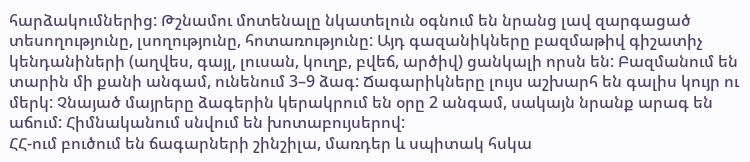հարձակումներից: Թշնամու մոտենալը նկատելուն օգնում են նրանց լավ զարգացած տեսողությունը, լսողությունը, հոտառությունը: Այդ գազանիկները բազմաթիվ գիշատիչ կենդանիների (աղվես, գայլ, լուսան, կուղբ, բվեճ, արծիվ) ցանկալի որսն են: Բազմանում են տարին մի քանի անգամ, ունենում 3–9 ձագ: Ճագարիկները լույս աշխարհ են գալիս կույր ու մերկ: Չնայած մայրերը ձագերին կերակրում են օրը 2 անգամ, սակայն նրանք արագ են աճում: Հիմնականում սնվում են խոտաբույսերով:
ՀՀ-ում բուծում են ճագարների շինշիլա, մառդեր և սպիտակ հսկա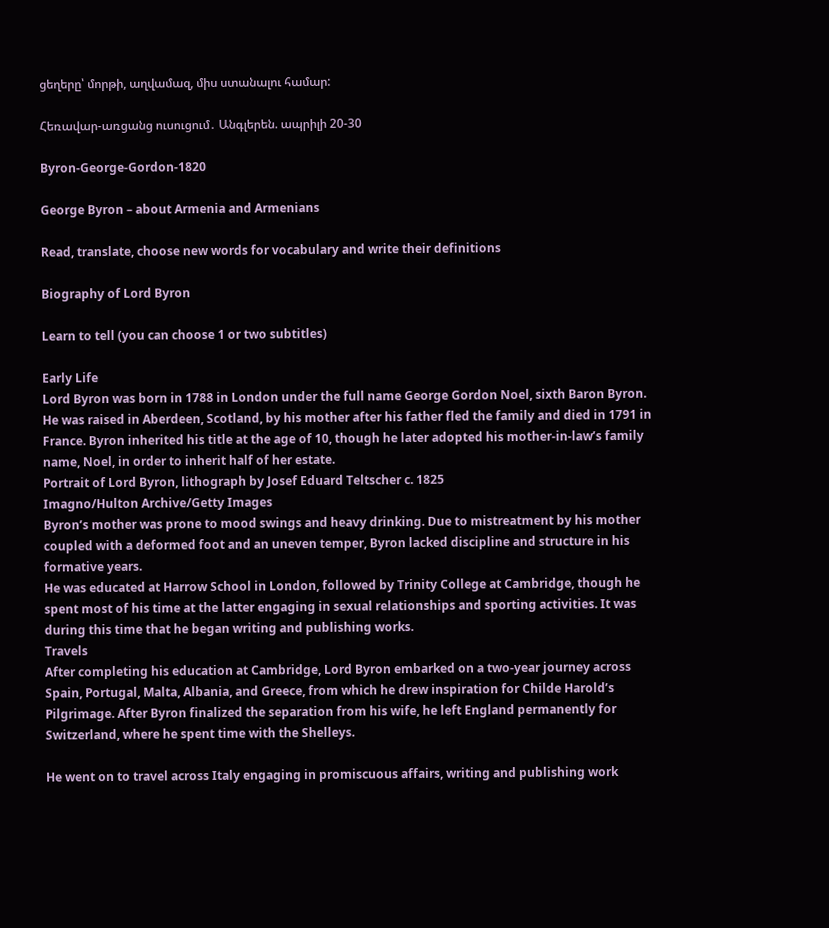ցեղերը՝ մորթի, աղվամազ, միս ստանալու համար:

Հեռավար-առցանց ուսուցում․ Անգլերեն. ապրիլի 20-30

Byron-George-Gordon-1820

George Byron – about Armenia and Armenians

Read, translate, choose new words for vocabulary and write their definitions

Biography of Lord Byron

Learn to tell (you can choose 1 or two subtitles)

Early Life
Lord Byron was born in 1788 in London under the full name George Gordon Noel, sixth Baron Byron. He was raised in Aberdeen, Scotland, by his mother after his father fled the family and died in 1791 in France. Byron inherited his title at the age of 10, though he later adopted his mother-in-law’s family name, Noel, in order to inherit half of her estate.
Portrait of Lord Byron, lithograph by Josef Eduard Teltscher c. 1825
Imagno/Hulton Archive/Getty Images
Byron’s mother was prone to mood swings and heavy drinking. Due to mistreatment by his mother coupled with a deformed foot and an uneven temper, Byron lacked discipline and structure in his formative years.
He was educated at Harrow School in London, followed by Trinity College at Cambridge, though he spent most of his time at the latter engaging in sexual relationships and sporting activities. It was during this time that he began writing and publishing works.
Travels
After completing his education at Cambridge, Lord Byron embarked on a two-year journey across Spain, Portugal, Malta, Albania, and Greece, from which he drew inspiration for Childe Harold’s Pilgrimage. After Byron finalized the separation from his wife, he left England permanently for Switzerland, where he spent time with the Shelleys.

He went on to travel across Italy engaging in promiscuous affairs, writing and publishing work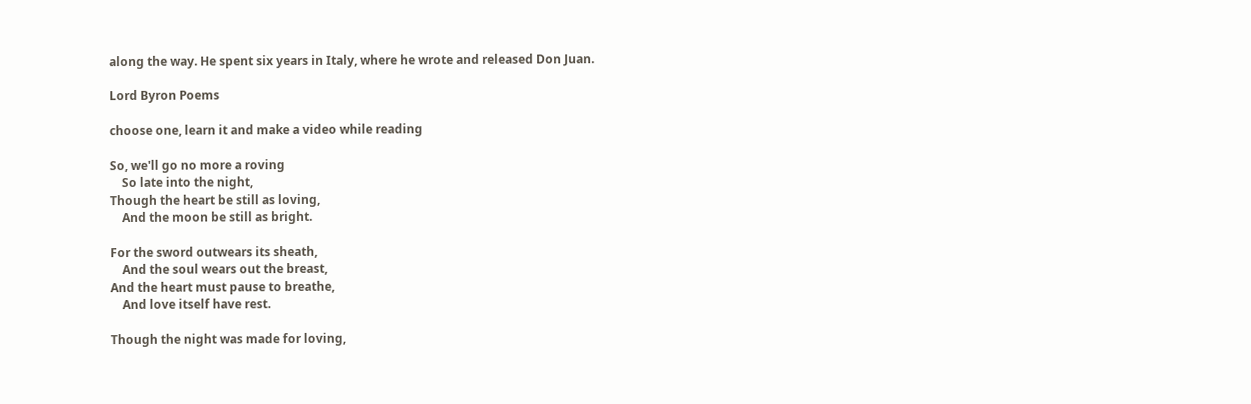along the way. He spent six years in Italy, where he wrote and released Don Juan.

Lord Byron Poems

choose one, learn it and make a video while reading

So, we'll go no more a roving
    So late into the night,
Though the heart be still as loving,
    And the moon be still as bright.

For the sword outwears its sheath,
    And the soul wears out the breast,
And the heart must pause to breathe,
    And love itself have rest.

Though the night was made for loving,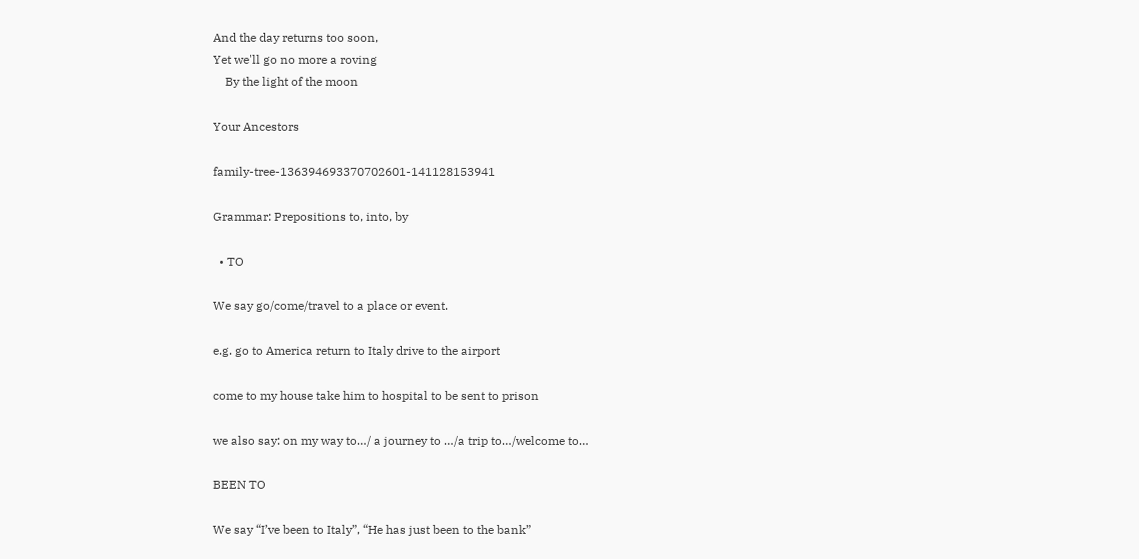And the day returns too soon,
Yet we'll go no more a roving
    By the light of the moon

Your Ancestors

family-tree-136394693370702601-141128153941

Grammar: Prepositions to, into, by

  • TO

We say go/come/travel to a place or event.

e.g. go to America return to Italy drive to the airport

come to my house take him to hospital to be sent to prison

we also say: on my way to…/ a journey to …/a trip to…/welcome to…

BEEN TO

We say “I’ve been to Italy”, “He has just been to the bank”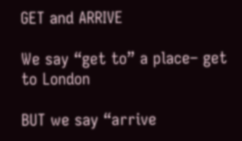GET and ARRIVE

We say “get to” a place– get to London

BUT we say “arrive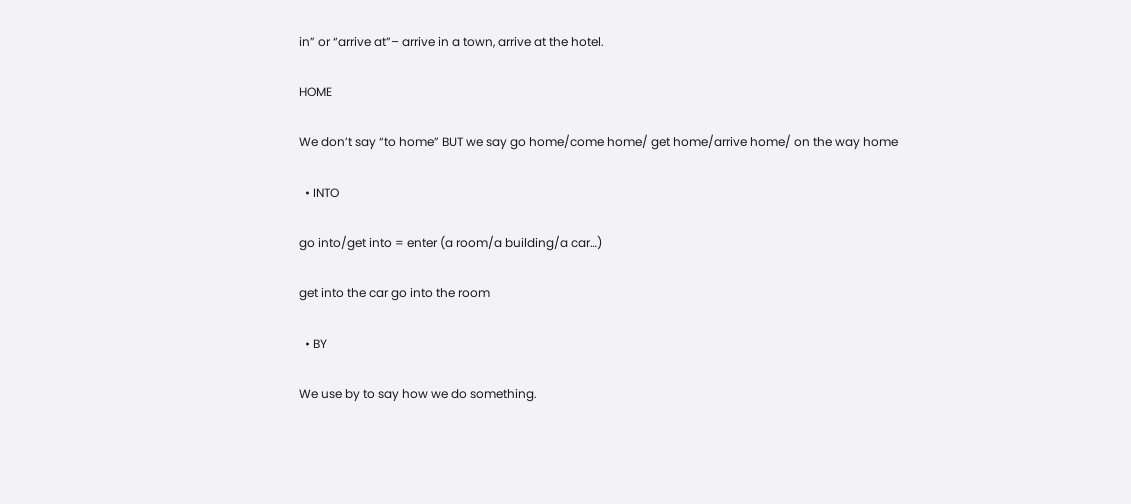in” or “arrive at”– arrive in a town, arrive at the hotel.

HOME

We don’t say “to home” BUT we say go home/come home/ get home/arrive home/ on the way home

  • INTO

go into/get into = enter (a room/a building/a car…)

get into the car go into the room

  • BY

We use by to say how we do something.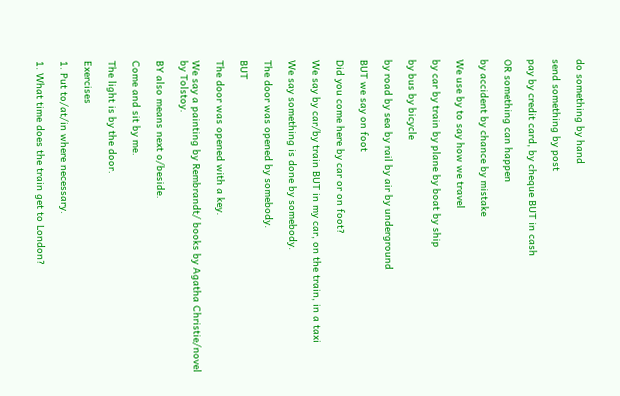do something by hand

send something by post

pay by credit card, by cheque BUT in cash

OR something can happen

by accident by chance by mistake

We use by to say how we travel

by car by train by plane by boat by ship

by bus by bicycle

by road by sea by rail by air by underground

BUT we say on foot

Did you come here by car or on foot?

We say by car/by train BUT in my car, on the train, in a taxi

We say something is done by somebody.

The door was opened by somebody.

BUT

The door was opened with a key.

We say a painting by Rembrandt/ books by Agatha Christie/novel by Tolstoy.

BY also means next o/beside.

Come and sit by me.

The light is by the door.

Exercises

1. Put to/at/in where necessary.

1. What time does the train get to London?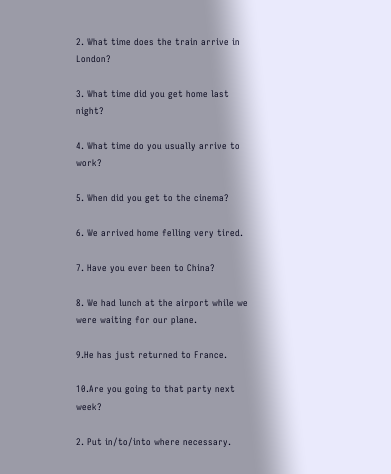2. What time does the train arrive in London?

3. What time did you get home last night?

4. What time do you usually arrive to work?

5. When did you get to the cinema?

6. We arrived home felling very tired.

7. Have you ever been to China?

8. We had lunch at the airport while we were waiting for our plane.

9.He has just returned to France.

10.Are you going to that party next week?

2. Put in/to/into where necessary.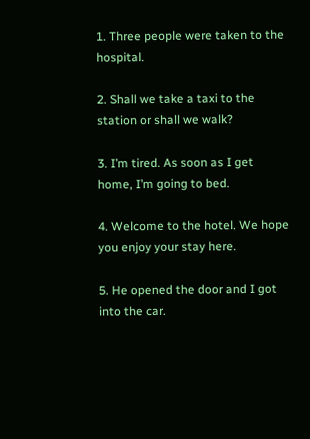1. Three people were taken to the hospital.

2. Shall we take a taxi to the station or shall we walk?

3. I’m tired. As soon as I get home, I’m going to bed.

4. Welcome to the hotel. We hope you enjoy your stay here.

5. He opened the door and I got into the car.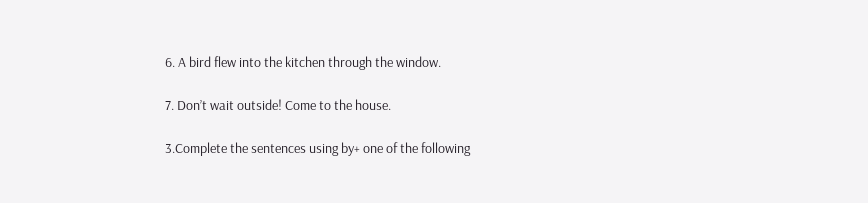6. A bird flew into the kitchen through the window.

7. Don’t wait outside! Come to the house.

3.Complete the sentences using by+ one of the following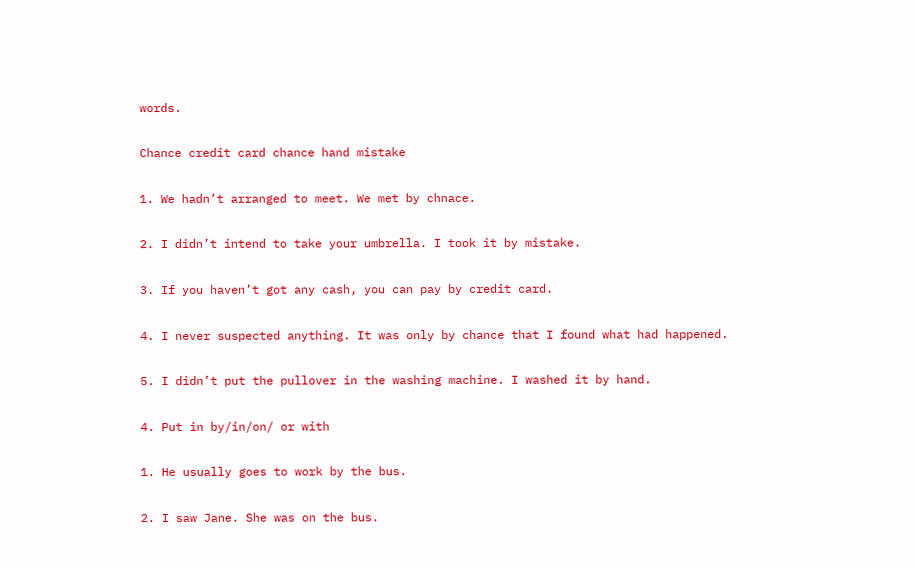words.

Chance credit card chance hand mistake

1. We hadn’t arranged to meet. We met by chnace.

2. I didn’t intend to take your umbrella. I took it by mistake.

3. If you haven’t got any cash, you can pay by credit card.

4. I never suspected anything. It was only by chance that I found what had happened.

5. I didn’t put the pullover in the washing machine. I washed it by hand.

4. Put in by/in/on/ or with

1. He usually goes to work by the bus.

2. I saw Jane. She was on the bus.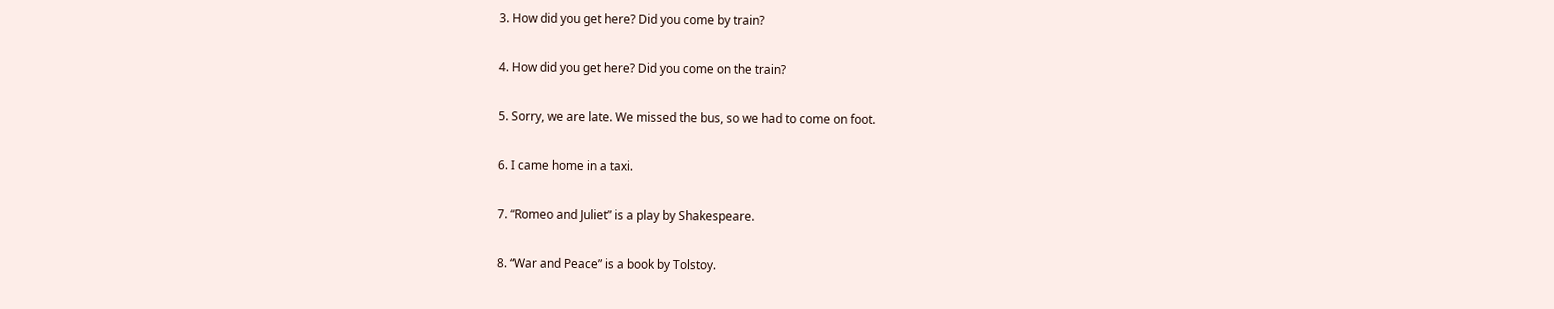3. How did you get here? Did you come by train?

4. How did you get here? Did you come on the train?

5. Sorry, we are late. We missed the bus, so we had to come on foot.

6. I came home in a taxi.

7. “Romeo and Juliet” is a play by Shakespeare.

8. “War and Peace” is a book by Tolstoy.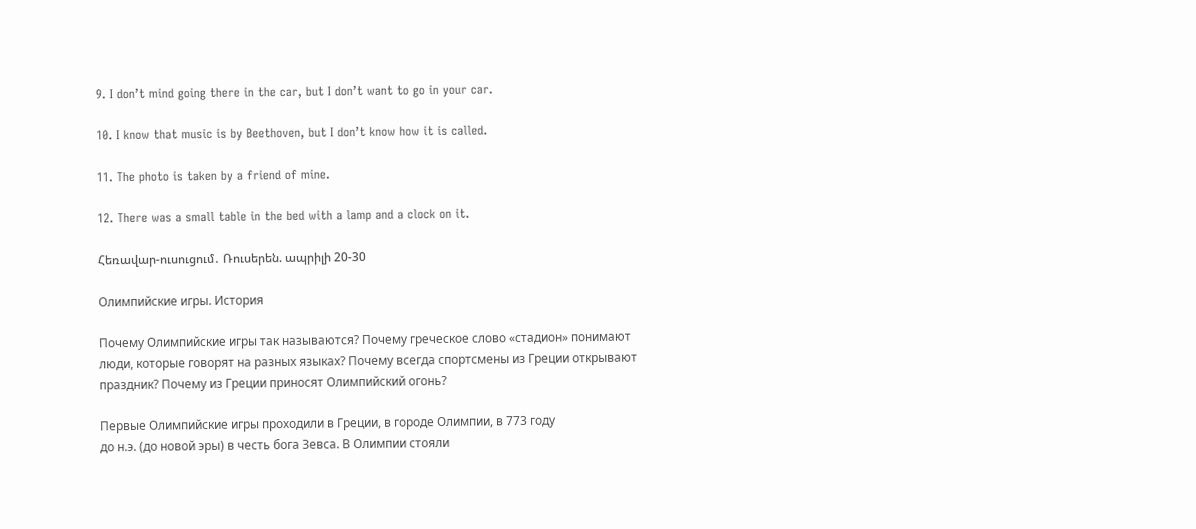9. I don’t mind going there in the car, but I don’t want to go in your car.

10. I know that music is by Beethoven, but I don’t know how it is called.

11. The photo is taken by a friend of mine.

12. There was a small table in the bed with a lamp and a clock on it.

Հեռավար-ուսուցում․ Ռուսերեն. ապրիլի 20-30

Олимпийские игры. История

Почему Олимпийские игры так называются? Почему греческое слово «стадион» понимают люди, которые говорят на разных языках? Почему всегда спортсмены из Греции открывают праздник? Почему из Греции приносят Олимпийский огонь?

Первые Олимпийские игры проходили в Греции, в городе Олимпии, в 773 году
до н.э. (до новой эры) в честь бога Зевса. В Олимпии стояли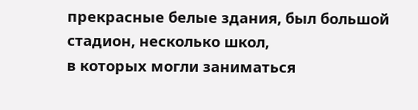прекрасные белые здания, был большой стадион, несколько школ,
в которых могли заниматься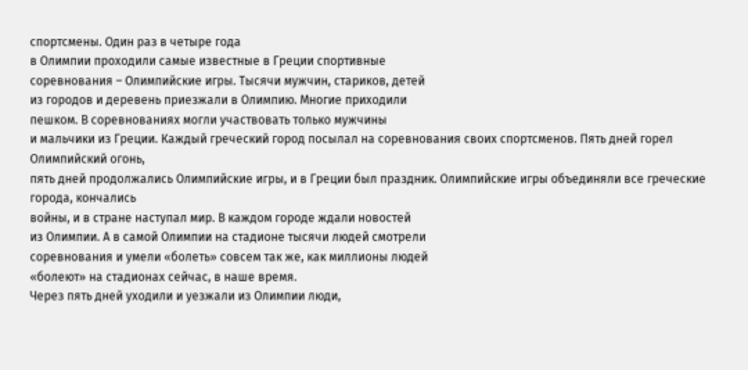спортсмены. Один раз в четыре года
в Олимпии проходили самые известные в Греции спортивные
соревнования – Олимпийские игры. Тысячи мужчин, стариков, детей
из городов и деревень приезжали в Олимпию. Многие приходили
пешком. В соревнованиях могли участвовать только мужчины
и мальчики из Греции. Каждый греческий город посылал на соревнования своих спортсменов. Пять дней горел Олимпийский огонь,
пять дней продолжались Олимпийские игры, и в Греции был праздник. Олимпийские игры объединяли все греческие города, кончались
войны, и в стране наступал мир. В каждом городе ждали новостей
из Олимпии. А в самой Олимпии на стадионе тысячи людей смотрели
соревнования и умели «болеть» совсем так же, как миллионы людей
«болеют» на стадионах сейчас, в наше время.
Через пять дней уходили и уезжали из Олимпии люди,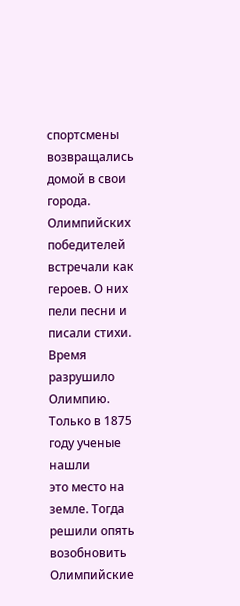спортсмены возвращались домой в свои города. Олимпийских
победителей встречали как героев. О них пели песни и писали стихи.
Время разрушило Олимпию. Только в 1875 году ученые нашли
это место на земле. Тогда решили опять возобновить Олимпийские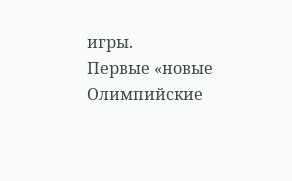игры.
Первые «новые Олимпийские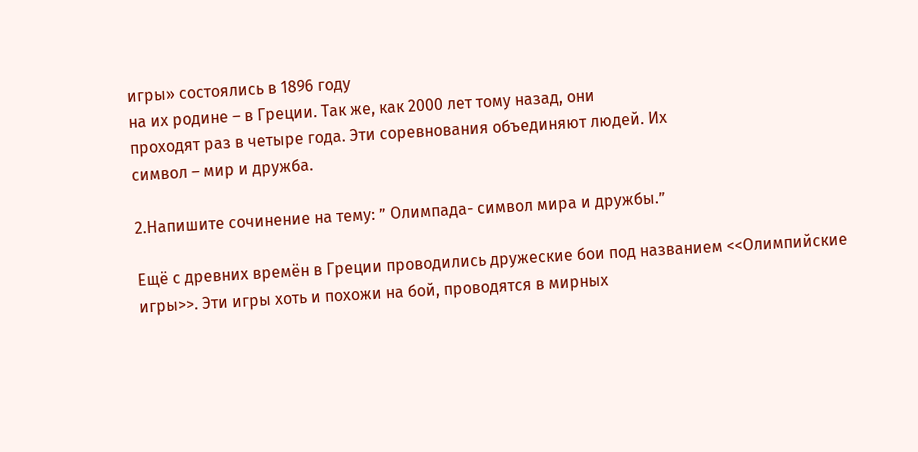игры» состоялись в 1896 году
на их родине – в Греции. Так же, как 2000 лет тому назад, они
проходят раз в четыре года. Эти соревнования объединяют людей. Их
символ – мир и дружба.

2.Напишите сочинение на тему: ” Олимпада- символ мира и дружбы.”

Ещё с древних времён в Греции проводились дружеские бои под названием <<Олимпийские игры>>. Эти игры хоть и похожи на бой, проводятся в мирных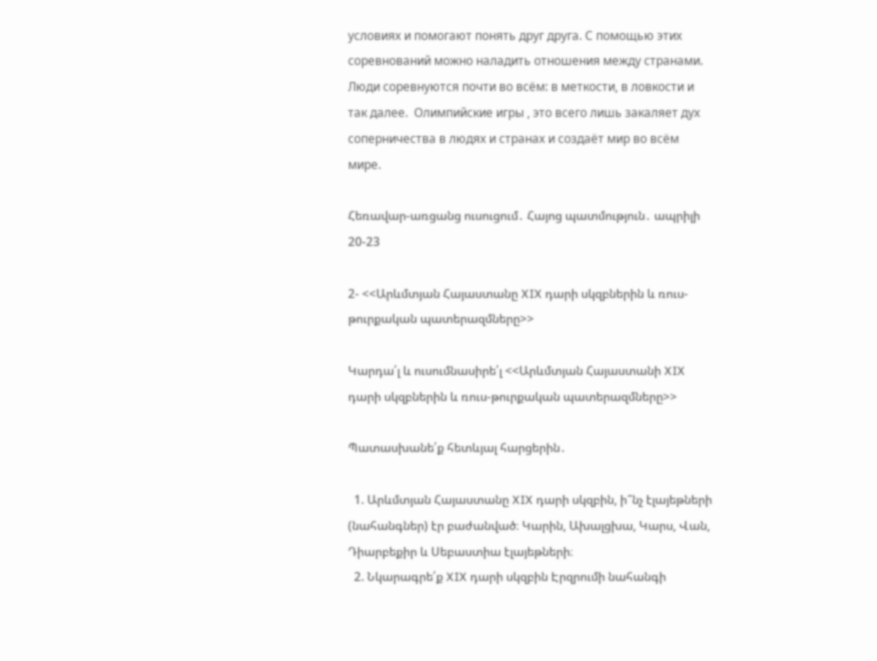условиях и помогают понять друг друга. С помощью этих соревнований можно наладить отношения между странами. Люди соревнуются почти во всём: в меткости, в ловкости и так далее.  Олимпийские игры , это всего лишь закаляет дух соперничества в людях и странах и создаёт мир во всём мире.

Հեռավար-առցանց ուսուցում․ Հայոց պատմություն․ ապրիլի 20-23

2- <<Արևմտյան Հայաստանը XIX դարի սկզբներին և ռուս-թուրքական պատերազմները>>

Կարդա՛լ և ուսումնասիրե՛լ <<Արևմտյան Հայաստանի XIX դարի սկզբներին և ռուս-թուրքական պատերազմները>>

Պատասխանե՛ք հետևյալ հարցերին․

  1. Արևմտյան Հայաստանը XIX դարի սկզբին, ի՞նչ էլայեթների (նահանգներ) էր բաժանված։ Կարին, Ախալցխա, Կարս, Վան, Դիարբեքիր և Սեբաստիա էլայեթների։
  2. Նկարագրե՛ք XIX դարի սկզբին Էրզրումի նահանգի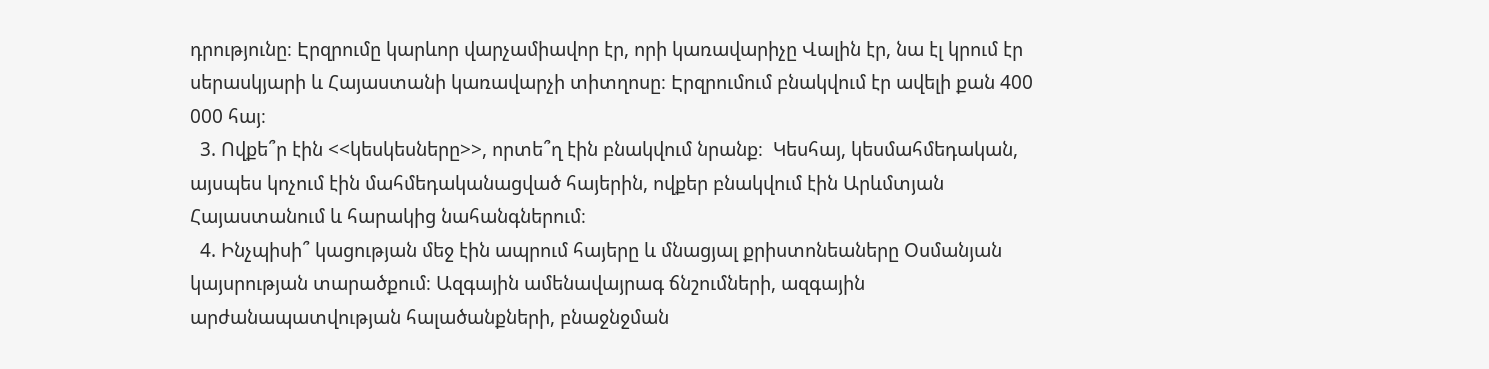դրությունը։ Էրզրումը կարևոր վարչամիավոր էր, որի կառավարիչը Վալին էր, նա էլ կրում էր սերասկյարի և Հայաստանի կառավարչի տիտղոսը։ Էրզրումում բնակվում էր ավելի քան 400 000 հայ։
  3. Ովքե՞ր էին <<կեսկեսները>>, որտե՞ղ էին բնակվում նրանք։  Կեսհայ, կեսմահմեդական, այսպես կոչում էին մահմեդականացված հայերին, ովքեր բնակվում էին Արևմտյան Հայաստանում և հարակից նահանգներում։
  4. Ինչպիսի՞ կացության մեջ էին ապրում հայերը և մնացյալ քրիստոնեաները Օսմանյան կայսրության տարածքում։ Ազգային ամենավայրագ ճնշումների, ազգային արժանապատվության հալածանքների, բնաջնջման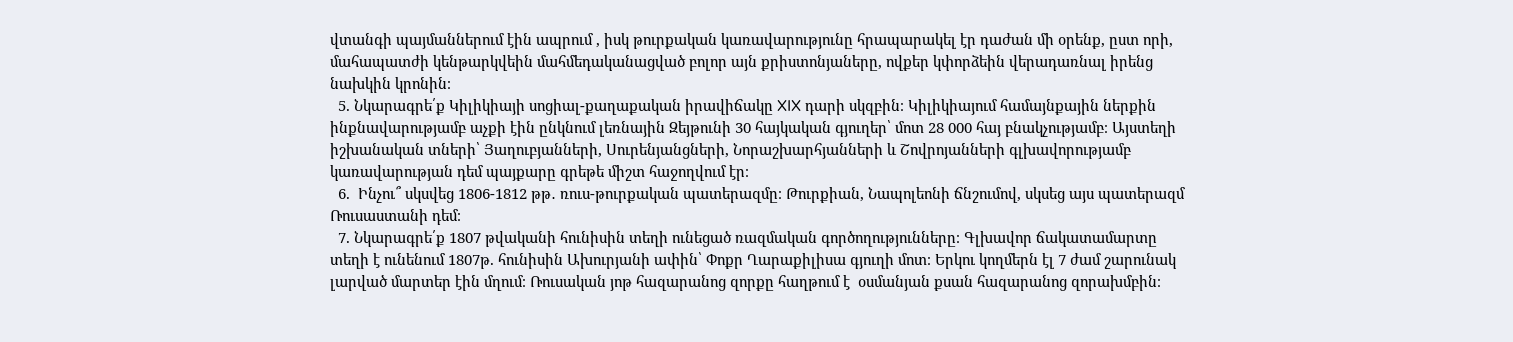վտանգի պայմաններում էին ապրում , իսկ թուրքական կառավարությունը հրապարակել էր դաժան մի օրենք, ըստ որի, մահապատժի կենթարկվեին մահմեդականացված բոլոր այն քրիստոնյաները, ովքեր կփորձեին վերադառնալ իրենց նախկին կրոնին։
  5. Նկարագրե՛ք Կիլիկիայի սոցիալ-քաղաքական իրավիճակը XIX դարի սկզբին։ Կիլիկիայում համայնքային ներքին ինքնավարությամբ աչքի էին ընկնում լեռնային Զեյթունի 30 հայկական գյուղեր՝ մոտ 28 000 հայ բնակչությամբ։ Այստեղի իշխանական տների՝ Յաղուբյանների, Սուրենյանցների, Նորաշխարհյանների և Շովրոյանների գլխավորությամբ կառավարության դեմ պայքարը գրեթե միշտ հաջողվում էր։
  6.  Ինչու՞ սկսվեց 1806-1812 թթ․ ռուս-թուրքական պատերազմը։ Թուրքիան, Նապոլեոնի ճնշումով, սկսեց այս պատերազմ Ռուսաստանի դեմ։
  7. Նկարագրե՛ք 1807 թվականի հունիսին տեղի ունեցած ռազմական գործողությունները։ Գլխավոր ճակատամարտը տեղի է ունենում 1807թ. հունիսին Ախուրյանի ափին՝ Փոքր Ղարաքիլիսա գյուղի մոտ։ Երկու կողմերն էլ 7 ժամ շարունակ լարված մարտեր էին մղում։ Ռուսական յոթ հազարանոց զորքը հաղթում է  օսմանյան քսան հազարանոց զորախմբին։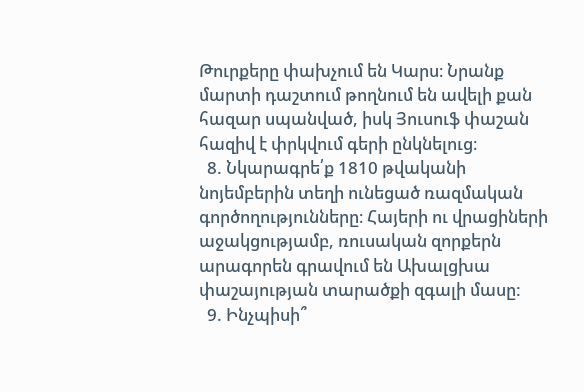Թուրքերը փախչում են Կարս։ Նրանք մարտի դաշտում թողնում են ավելի քան հազար սպանված, իսկ Յուսուֆ փաշան հազիվ է փրկվում գերի ընկնելուց։
  8. Նկարագրե՛ք 1810 թվականի նոյեմբերին տեղի ունեցած ռազմական գործողությունները։ Հայերի ու վրացիների աջակցությամբ, ռուսական զորքերն արագորեն գրավում են Ախալցխա փաշայության տարածքի զգալի մասը:
  9. Ինչպիսի՞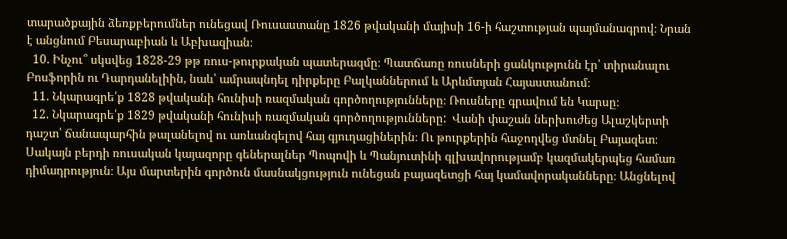տարածքային ձեռքբերումներ ունեցավ Ռուսաստանը 1826 թվականի մայիսի 16-ի հաշտության պայմանագրով։ Նրան է անցնում Բեսարաբիան և Աբխազիան։
  10. Ինչու՞ սկսվեց 1828-29 թթ ռուս-թուրքական պատերազմը։ Պատճառը ռուսների ցանկությունն էր՝ տիրանալու Բոսֆորին ու Դարդանելիին, նաև՝ ամրապնդել դիրքերը Բալկաններում և Արևմտյան Հայաստանում։
  11. Նկարագրե՛ք 1828 թվականի հունիսի ռազմական գործողությունները։ Ռուսները գրավում են Կարսը։
  12. Նկարագրե՛ք 1829 թվականի հունիսի ռազմական գործողությունները:  Վանի փաշան ներխուժեց Ալաշկերտի դաշտ՝ ճանապարհին թալանելով ու առևանգելով հայ գյուղացիներին։ Ու թուրքերին հաջողվեց մտնել Բայազետ։ Սակայն բերդի ռուսական կայազորը գեներալներ Պոպովի և Պանյուտինի գլխավորությամբ կազմակերպեց համառ դիմադրություն։ Այս մարտերին գործուն մասնակցություն ունեցան բայազետցի հայ կամավորականները։ Անցնելով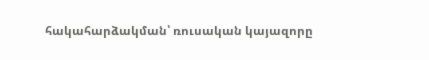հակահարձակման՝ ռուսական կայազորը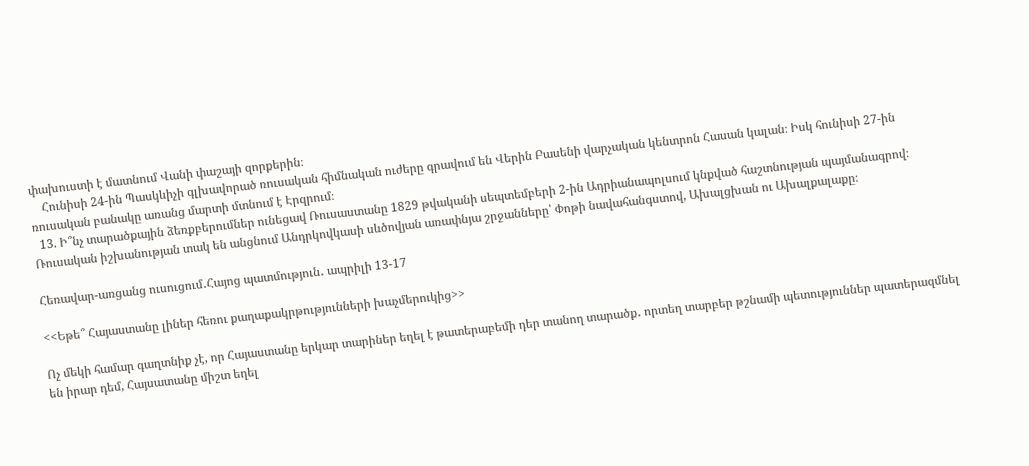փախուստի է մատնում Վանի փաշայի զորքերին։
    Հունիսի 24-ին Պասկևիչի գլխավորած ռուսական հիմնական ուժերը գրավում են Վերին Բասենի վարչական կենտրոն Հասան կալան։ Իսկ հունիսի 27-ին ռուսական բանակը առանց մարտի մտնում է Էրզրում։
  13. Ի՞նչ տարածքային ձեռքբերումներ ունեցավ Ռուսաստանը 1829 թվականի սեպտեմբերի 2-ին Ադրիանապոլսում կնքված հաշտնության պայմանագրով։ Ռուսական իշխանության տակ են անցնում Անդրկովկասի սևծովյան առափնյա շրջանները՝ Փոթի նավահանգստով, Ախալցխան ու Ախալքալաքը։

Հեռավար-առցանց ուսուցում․Հայոց պատմություն․ ապրիլի 13-17

<<Եթե՞ Հայաստանը լիներ հեռու քաղաքակրթությունների խաչմերուկից>>

Ոչ մեկի համար գաղտնիք չէ, որ Հայաստանը երկար տարիներ եղել է թատերաբեմի դեր տանող տարածք․ որտեղ տարբեր թշնամի պետություններ պատերազմնել են իրար դեմ, Հայսատանը միշտ եղել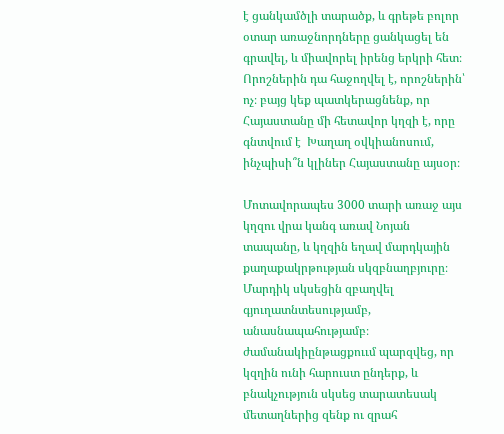է ցանկամծլի տարածք, և գրեթե բոլոր օտար առաջնորդները ցանկացել են գրավել, և միավորել իրենց երկրի հետ։ Որոշներին դա հաջողվել է, որոշներին՝ ոչ։ բայց կեք պատկերացնենք, որ Հայաստանը մի հետավոր կղզի է, որը գնտվում է  Խաղաղ օվկիանոսում, ինչպիսի՞ն կլիներ Հայաստանը այսօր։

Մոտավորապես 3000 տարի առաջ այս կղզու վրա կանգ առավ Նոյան տապանը, և կղզին եղավ մարդկային քաղաքակրթության սկզբնաղբյուրը։ Մարդիկ սկսեցին զբաղվել գյուղատնտեսությամբ, անասնապահությամբ։ ժամանակիընթացքոււմ պարզվեց, որ կզղին ունի հարուստ ընդերք, և բնակչություն սկսեց տարատեսակ մետաղներից զենք ու զրահ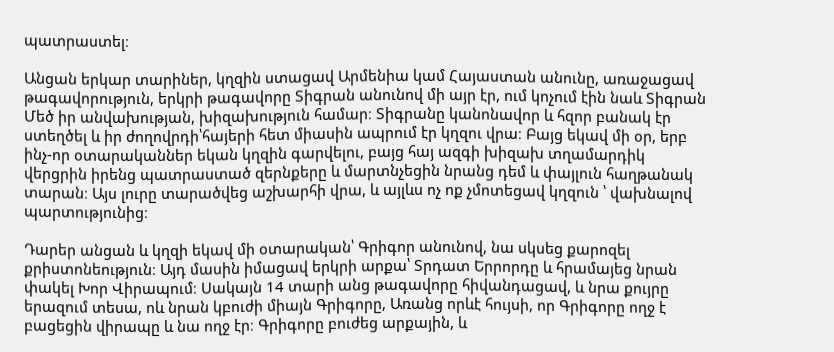պատրաստել։

Անցան երկար տարիներ, կղզին ստացավ Արմենիա կամ Հայաստան անունը, առաջացավ թագավորություն, երկրի թագավորը Տիգրան անունով մի այր էր, ում կոչում էին նաև Տիգրան Մեծ իր անվախության, խիզախություն համար։ Տիգրանը կանոնավոր և հզոր բանակ էր ստեղծել և իր ժողովրդի՝հայերի հետ միասին ապրում էր կղզու վրա։ Բայց եկավ մի օր, երբ ինչ-որ օտարականներ եկան կղզին գարվելու, բայց հայ ազգի խիզախ տղամարդիկ վերցրին իրենց պատրաստած զերնքերը և մարտնչեցին նրանց դեմ և փայլուն հաղթանակ տարան։ Այս լուրը տարածվեց աշխարհի վրա, և այլևս ոչ ոք չմոտեցավ կղզուն ՝ վախնալով պարտությունից։

Դարեր անցան և կղզի եկավ մի օտարական՝ Գրիգոր անունով, նա սկսեց քարոզել քրիստոնեություն։ Այդ մասին իմացավ երկրի արքա՝ Տրդատ Երրորդը և հրամայեց նրան փակել Խոր Վիրապում։ Սակայն 14 տարի անց թագավորը հիվանդացավ, և նրա քույրը երազում տեսա, ոև նրան կբուժի միայն Գրիգորը, Առանց որևէ հույսի, որ Գրիգորը ողջ է բացեցին վիրապը և նա ողջ էր։ Գրիգորը բուժեց արքային, և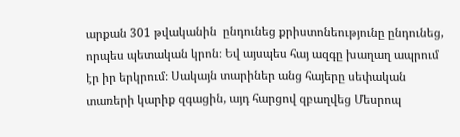արքան 301 թվականին  ընդունեց քրիստոնեությունը ընդունեց, որպես պետական կրոն։ Եվ այսպես հայ ազգը խաղաղ ապրում էր իր երկրում։ Սակայն տարիներ անց հայերը սեփական տառերի կարիք զգացին, այդ հարցով զբաղվեց Մեսրոպ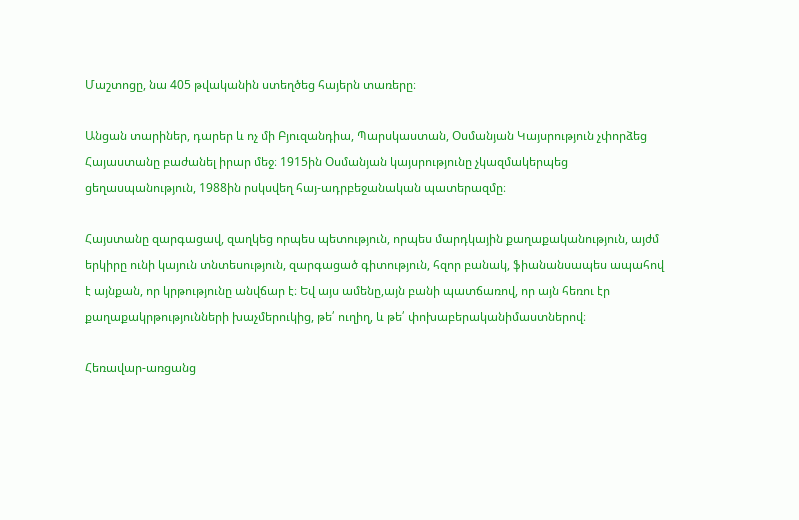Մաշտոցը, նա 405 թվականին ստեղծեց հայերն տառերը։

Անցան տարիներ, դարեր և ոչ մի Բյուզանդիա, Պարսկաստան, Օսմանյան Կայսրություն չփորձեց Հայաստանը բաժանել իրար մեջ։ 1915ին Օսմանյան կայսրությունը չկազմակերպեց ցեղասպանություն, 1988ին րսկսվեղ հայ-ադրբեջանական պատերազմը։

Հայստանը զարգացավ, զաղկեց որպես պետություն, որպես մարդկային քաղաքականություն, այժմ երկիրը ունի կայուն տնտեսություն, զարգացած գիտություն, հզոր բանակ, ֆիանանսապես ապահով է այնքան, որ կրթությունը անվճար է։ Եվ այս ամենը,այն բանի պատճառով, որ այն հեռու էր քաղաքակրթությունների խաչմերուկից, թե՛ ուղիղ, և թե՛ փոխաբերականիմաստներով։

Հեռավար-առցանց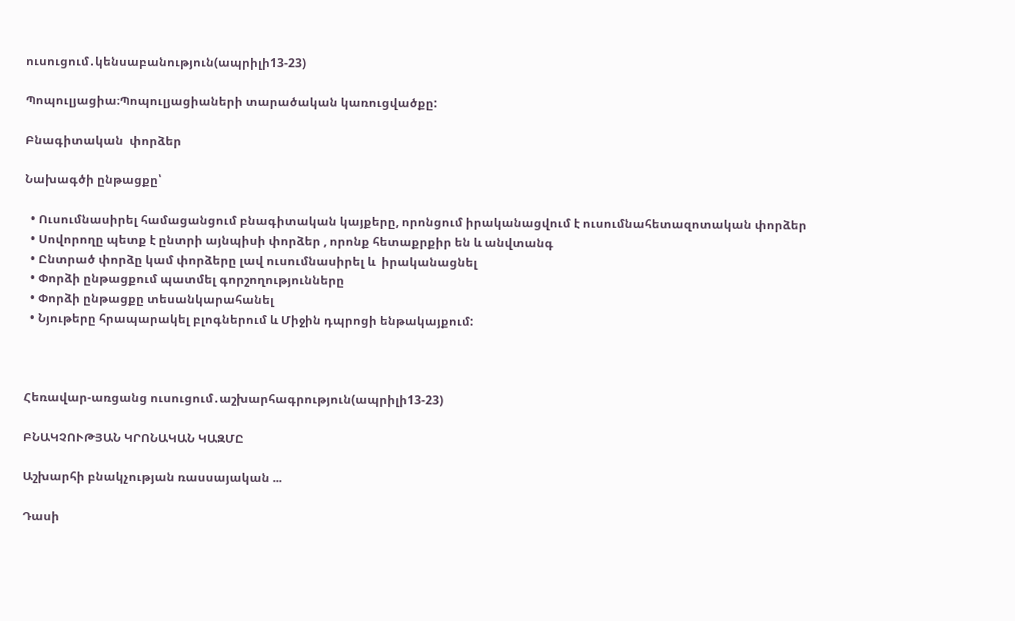ուսուցում․կենսաբանություն(ապրիլի13-23)

Պոպուլյացիա։Պոպուլյացիաների տարածական կառուցվածքը:

Բնագիտական  փորձեր

Նախագծի ընթացքը՝

  • Ուսումնասիրել համացանցում բնագիտական կայքերը, որոնցում իրականացվում է ուսումնահետազոտական փորձեր
  • Սովորողը պետք է ընտրի այնպիսի փորձեր , որոնք հետաքրքիր են և անվտանգ
  • Ընտրած փորձը կամ փորձերը լավ ուսումնասիրել և  իրականացնել
  • Փորձի ընթացքում պատմել գորշողությունները
  • Փորձի ընթացքը տեսանկարահանել
  • Նյութերը հրապարակել բլոգներում և Միջին դպրոցի ենթակայքում:



Հեռավար-առցանց ուսուցում․աշխարհագրություն(ապրիլի13-23)

ԲՆԱԿՉՈՒԹՅԱՆ ԿՐՈՆԱԿԱՆ ԿԱԶՄԸ

Աշխարհի բնակչության ռասսայական ...

Դասի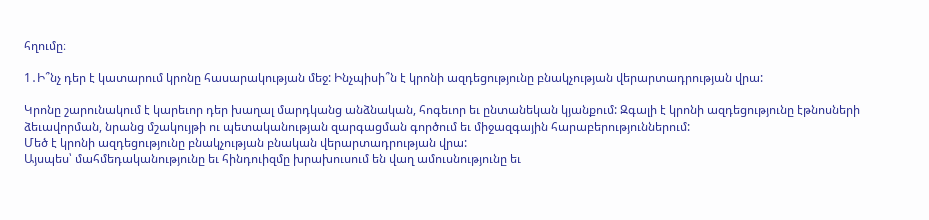հղումը։

1․Ի՞նչ դեր է կատարում կրոնը հասարակության մեջ: Ինչպիսի՞ն է կրոնի ազդեցությունը բնակչության վերարտադրության վրա:

Կրոնը շարունակում է կարեւոր դեր խաղալ մարդկանց անձնական, հոգեւոր եւ ընտանեկան կյանքում: Զգալի է կրոնի ազդեցությունը էթնոսների ձեւավորման, նրանց մշակույթի ու պետականության զարգացման գործում եւ միջազգային հարաբերություններում:
Մեծ է կրոնի ազդեցությունը բնակչության բնական վերարտադրության վրա:
Այսպես՝ մահմեդականությունը եւ հինդուիզմը խրախուսում են վաղ ամուսնությունը եւ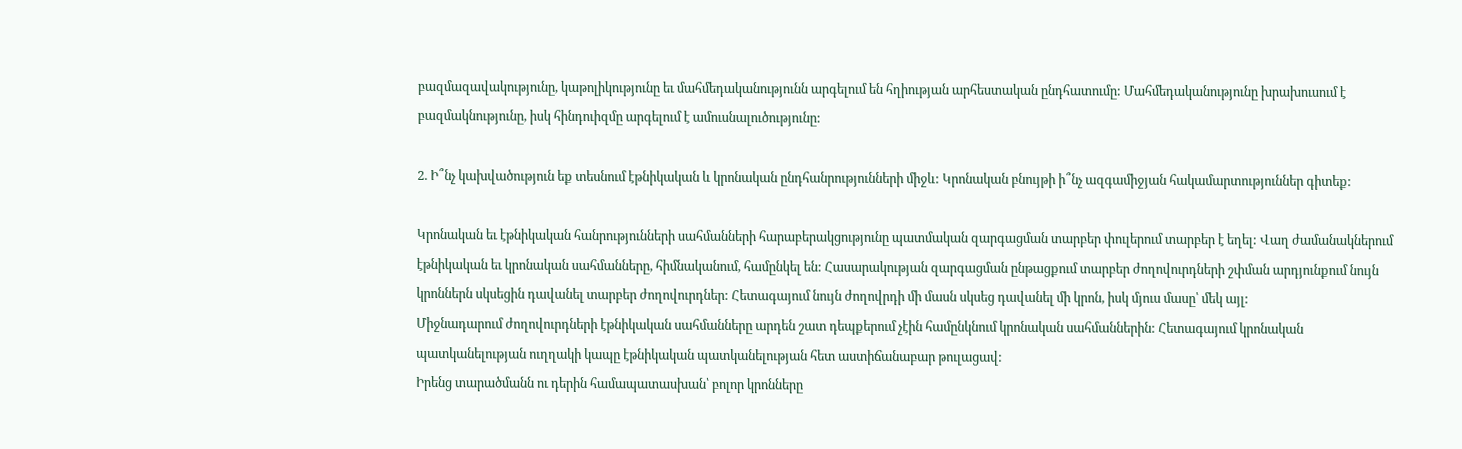բազմազավակությունը, կաթոլիկությունը եւ մահմեդականությունն արգելում են հղիության արհեստական ընդհատումը: Մահմեդականությունը խրախուսում է բազմակնությունը, իսկ հինդուիզմը արգելում է ամուսնալուծությունը:

2. Ի՞նչ կախվածություն եք տեսնում էթնիկական և կրոնական ընդհանրությունների միջև: Կրոնական բնույթի ի՞նչ ազգամիջյան հակամարտություններ գիտեք:

Կրոնական եւ էթնիկական հանրությունների սահմանների հարաբերակցությունը պատմական զարգացման տարբեր փուլերում տարբեր է եղել: Վաղ ժամանակներում էթնիկական եւ կրոնական սահմանները, հիմնականում, համընկել են: Հասարակության զարգացման ընթացքում տարբեր ժողովուրդների շփման արդյունքում նույն կրոններն սկսեցին դավանել տարբեր ժողովուրդներ: Հետագայում նույն ժողովրդի մի մասն սկսեց դավանել մի կրոն, իսկ մյուս մասը՝ մեկ այլ:
Միջնադարում ժողովուրդների էթնիկական սահմանները արդեն շատ դեպքերում չէին համընկնում կրոնական սահմաններին: Հետագայում կրոնական պատկանելության ուղղակի կապը էթնիկական պատկանելության հետ աստիճանաբար թուլացավ:
Իրենց տարածմանն ու դերին համապատասխան՝ բոլոր կրոնները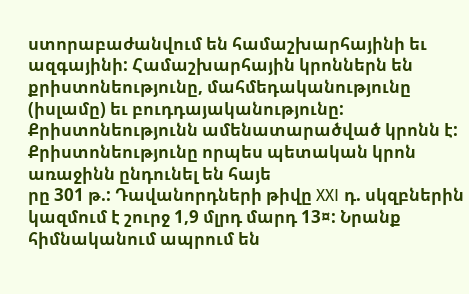ստորաբաժանվում են համաշխարհայինի եւ ազգայինի: Համաշխարհային կրոններն են քրիստոնեությունը, մահմեդականությունը (իսլամը) եւ բուդդայականությունը: Քրիստոնեությունն ամենատարածված կրոնն է: Քրիստոնեությունը որպես պետական կրոն առաջինն ընդունել են հայե
րը 301 թ.: Դավանորդների թիվը XXI դ. սկզբներին կազմում է շուրջ 1,9 մլրդ մարդ 13¤: Նրանք հիմնականում ապրում են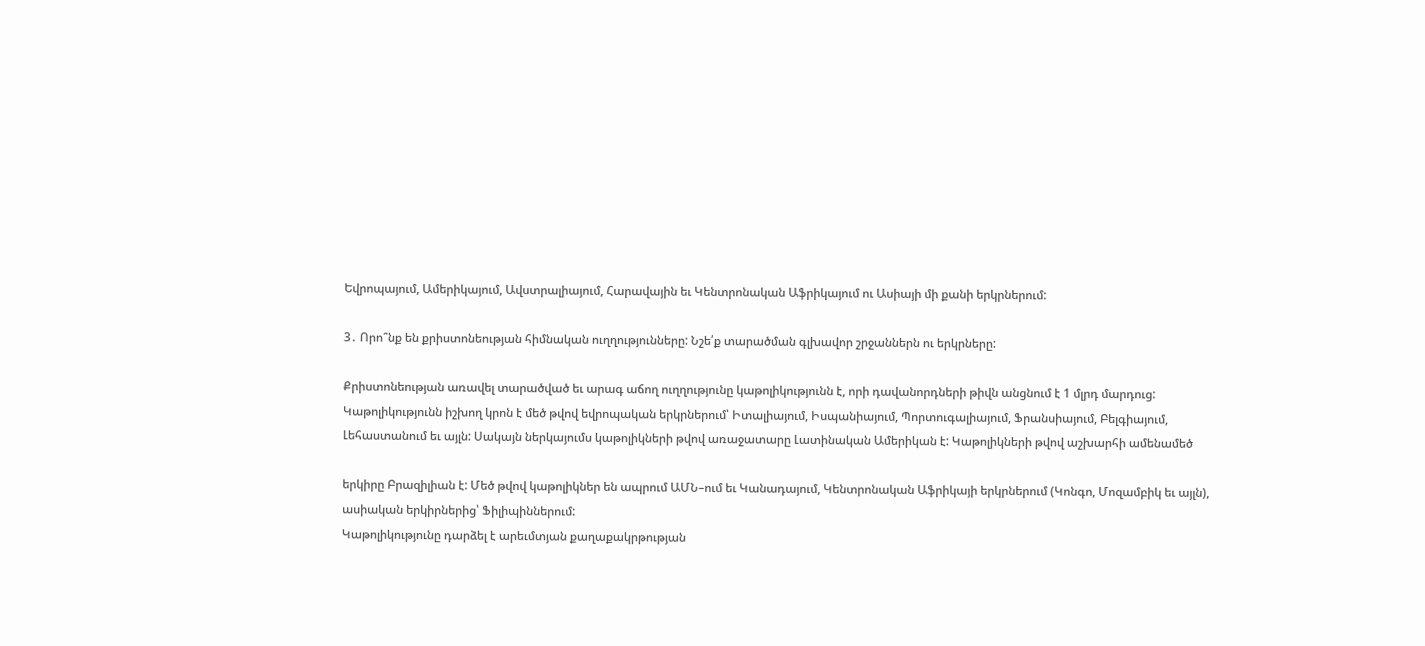Եվրոպայում, Ամերիկայում, Ավստրալիայում, Հարավային եւ Կենտրոնական Աֆրիկայում ու Ասիայի մի քանի երկրներում:

3․ Որո՞նք են քրիստոնեության հիմնական ուղղությունները: Նշե՛ք տարածման գլխավոր շրջաններն ու երկրները:

Քրիստոնեության առավել տարածված եւ արագ աճող ուղղությունը կաթոլիկությունն է, որի դավանորդների թիվն անցնում է 1 մլրդ մարդուց: Կաթոլիկությունն իշխող կրոն է մեծ թվով եվրոպական երկրներում՝ Իտալիայում, Իսպանիայում, Պորտուգալիայում, Ֆրանսիայում, Բելգիայում, Լեհաստանում եւ այլն: Սակայն ներկայումս կաթոլիկների թվով առաջատարը Լատինական Ամերիկան է: Կաթոլիկների թվով աշխարհի ամենամեծ

երկիրը Բրազիլիան է: Մեծ թվով կաթոլիկներ են ապրում ԱՄՆ–ում եւ Կանադայում, Կենտրոնական Աֆրիկայի երկրներում (Կոնգո, Մոզամբիկ եւ այլն), ասիական երկիրներից՝ Ֆիլիպիններում:
Կաթոլիկությունը դարձել է արեւմտյան քաղաքակրթության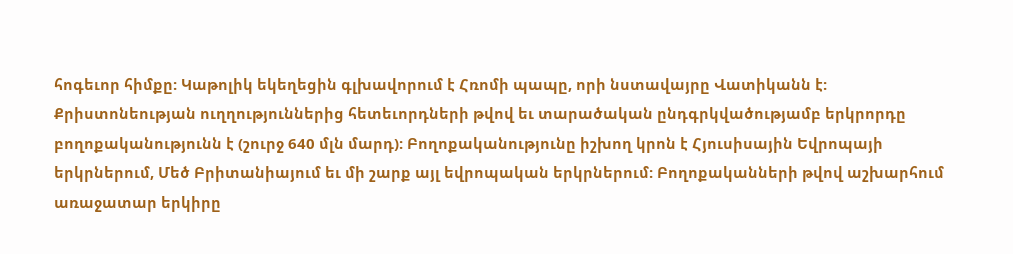հոգեւոր հիմքը: Կաթոլիկ եկեղեցին գլխավորում է Հռոմի պապը, որի նստավայրը Վատիկանն է:
Քրիստոնեության ուղղություններից հետեւորդների թվով եւ տարածական ընդգրկվածությամբ երկրորդը բողոքականությունն է (շուրջ 640 մլն մարդ): Բողոքականությունը իշխող կրոն է Հյուսիսային Եվրոպայի երկրներում, Մեծ Բրիտանիայում եւ մի շարք այլ եվրոպական երկրներում: Բողոքականների թվով աշխարհում առաջատար երկիրը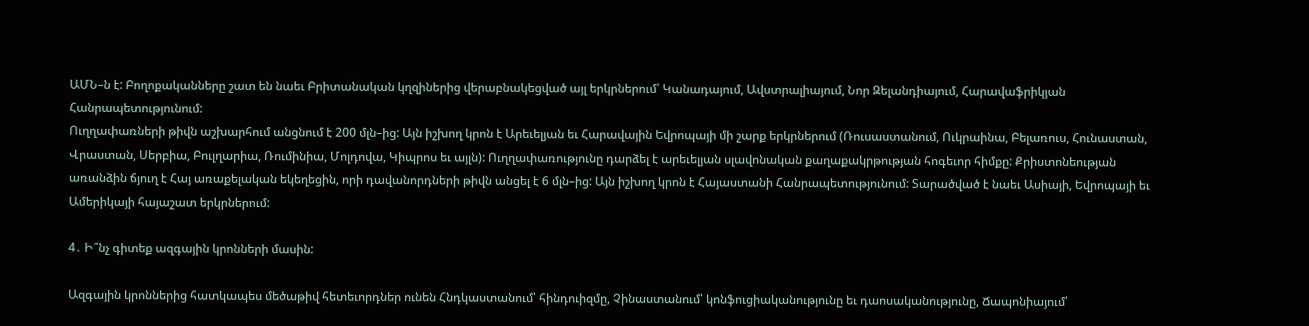ԱՄՆ–ն է: Բողոքականները շատ են նաեւ Բրիտանական կղզիներից վերաբնակեցված այլ երկրներում՝ Կանադայում, Ավստրալիայում, Նոր Զելանդիայում, Հարավաֆրիկյան Հանրապետությունում:
Ուղղափառների թիվն աշխարհում անցնում է 200 մլն–ից: Այն իշխող կրոն է Արեւելյան եւ Հարավային Եվրոպայի մի շարք երկրներում (Ռուսաստանում, Ուկրաինա, Բելառուս, Հունաստան, Վրաստան, Սերբիա, Բուլղարիա, Ռումինիա, Մոլդովա, Կիպրոս եւ այլն): Ուղղափառությունը դարձել է արեւելյան սլավոնական քաղաքակրթության հոգեւոր հիմքը: Քրիստոնեության առանձին ճյուղ է Հայ առաքելական եկեղեցին, որի դավանորդների թիվն անցել է 6 մլն–ից: Այն իշխող կրոն է Հայաստանի Հանրապետությունում: Տարածված է նաեւ Ասիայի, Եվրոպայի եւ Ամերիկայի հայաշատ երկրներում:

4․ Ի՞նչ գիտեք ազգային կրոնների մասին:

Ազգային կրոններից հատկապես մեծաթիվ հետեւորդներ ունեն Հնդկաստանում՝ հինդուիզմը, Չինաստանում՝ կոնֆուցիականությունը եւ դաոսականությունը, Ճապոնիայում՝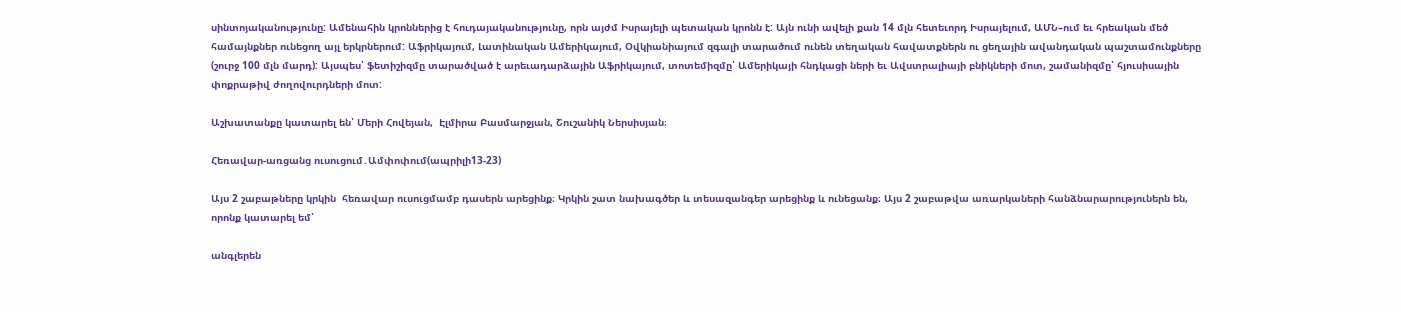սինտոյականությունը: Ամենահին կրոններից է հուդայականությունը, որն այժմ Իսրայելի պետական կրոնն է: Այն ունի ավելի քան 14 մլն հետեւորդ Իսրայելում, ԱՄՆ–ում եւ հրեական մեծ համայնքներ ունեցող այլ երկրներում: Աֆրիկայում, Լատինական Ամերիկայում, Օվկիանիայում զգալի տարածում ունեն տեղական հավատքներն ու ցեղային ավանդական պաշտամունքները (շուրջ 100 մլն մարդ): Այսպես՝ ֆետիշիզմը տարածված է արեւադարձային Աֆրիկայում, տոտեմիզմը՝ Ամերիկայի հնդկացի ների եւ Ավստրալիայի բնիկների մոտ, շամանիզմը՝ հյուսիսային փոքրաթիվ ժողովուրդների մոտ:

Աշխատանքը կատարել են՝ Մերի Հովեյան,  Էլմիրա Բասմարջյան, Շուշանիկ Ներսիսյան։

Հեռավար-առցանց ուսուցում․Ամփոփում(ապրիլի13-23)

Այս 2 շաբաթները կրկին  հեռավար ուսուցմամբ դասերն արեցինք։ Կրկին շատ նախագծեր և տեսազանգեր արեցինք և ունեցանք։ Այս 2 շաբաթվա առարկաների հանձնարարություներն են, որոնք կատարել եմ՝

անգլերեն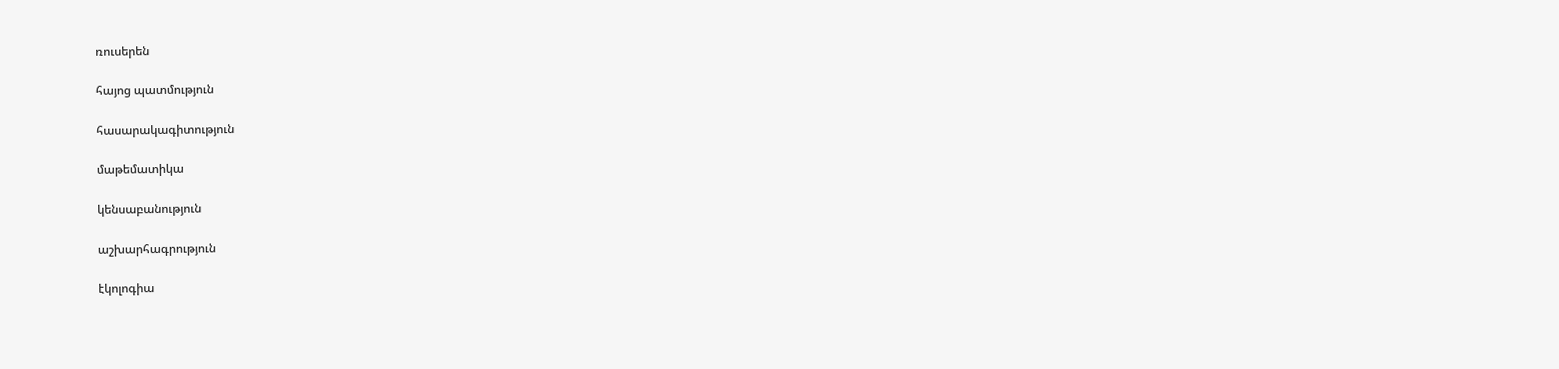ռուսերեն

հայոց պատմություն

հասարակագիտություն

մաթեմատիկա

կենսաբանություն

աշխարհագրություն

էկոլոգիա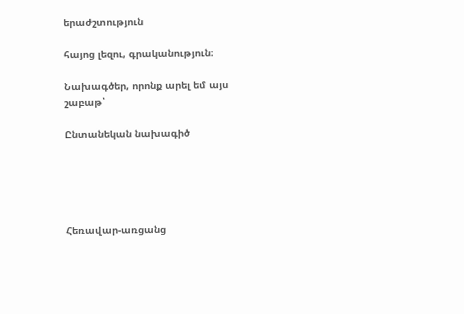երաժշտություն

հայոց լեզու, գրականություն։

Նախագծեր, որոնք արել եմ այս շաբաթ՝

Ընտանեկան նախագիծ





Հեռավար-առցանց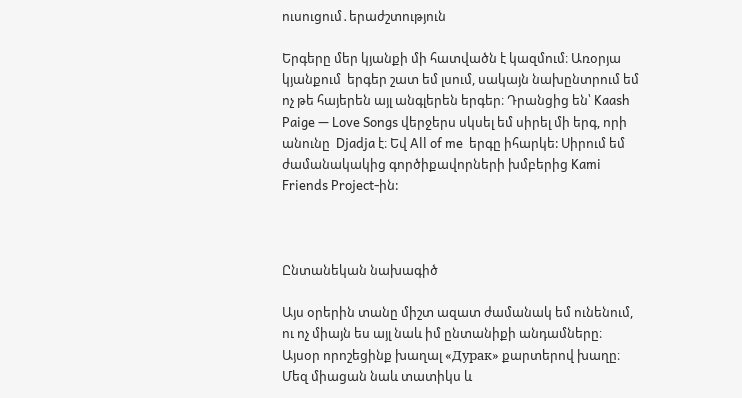ուսուցում․երաժշտություն

Երգերը մեր կյանքի մի հատվածն է կազմում։ Առօրյա կյանքում  երգեր շատ եմ լսում, սակայն նախընտրում եմ ոչ թե հայերեն այլ անգլերեն երգեր։ Դրանցից են՝ Kaash Paige — Love Songs վերջերս սկսել եմ սիրել մի երգ, որի անունը  Djadja է։ Եվ All of me  երգը իհարկե: Սիրում եմ ժամանակակից գործիքավորների խմբերից Kami Friends Project-ին:



Ընտանեկան նախագիծ

Այս օրերին տանը միշտ ազատ ժամանակ եմ ունենում, ու ոչ միայն ես այլ նաև իմ ընտանիքի անդամները։ Այսօր որոշեցինք խաղալ «Дурак» քարտերով խաղը։ Մեզ միացան նաև տատիկս և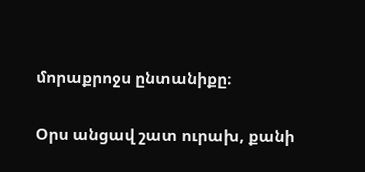մորաքրոջս ընտանիքը։

Օրս անցավ շատ ուրախ, քանի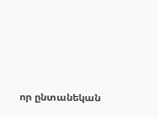որ ընտանեկան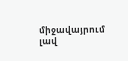միջավայրում լավ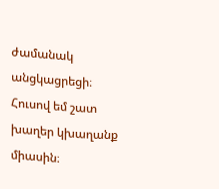ժամանակ անցկացրեցի։ Հուսով եմ շատ խաղեր կխաղանք միասին։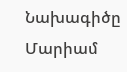Նախագիծը Մարիամ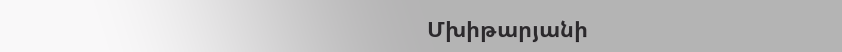Մխիթարյանի